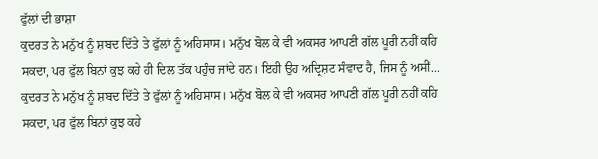ਫੁੱਲਾਂ ਦੀ ਭਾਸ਼ਾ
ਕੁਦਰਤ ਨੇ ਮਨੁੱਖ ਨੂੰ ਸ਼ਬਦ ਦਿੱਤੇ ਤੇ ਫੁੱਲਾਂ ਨੂੰ ਅਹਿਸਾਸ। ਮਨੁੱਖ ਬੋਲ ਕੇ ਵੀ ਅਕਸਰ ਆਪਣੀ ਗੱਲ ਪੂਰੀ ਨਹੀਂ ਕਹਿ ਸਕਦਾ, ਪਰ ਫੁੱਲ ਬਿਨਾਂ ਕੁਝ ਕਹੇ ਹੀ ਦਿਲ ਤੱਕ ਪਹੁੰਚ ਜਾਂਦੇ ਹਨ। ਇਹੀ ਉਹ ਅਦ੍ਰਿਸ਼ਟ ਸੰਵਾਦ ਹੈ, ਜਿਸ ਨੂੰ ਅਸੀਂ...
ਕੁਦਰਤ ਨੇ ਮਨੁੱਖ ਨੂੰ ਸ਼ਬਦ ਦਿੱਤੇ ਤੇ ਫੁੱਲਾਂ ਨੂੰ ਅਹਿਸਾਸ। ਮਨੁੱਖ ਬੋਲ ਕੇ ਵੀ ਅਕਸਰ ਆਪਣੀ ਗੱਲ ਪੂਰੀ ਨਹੀਂ ਕਹਿ ਸਕਦਾ, ਪਰ ਫੁੱਲ ਬਿਨਾਂ ਕੁਝ ਕਹੇ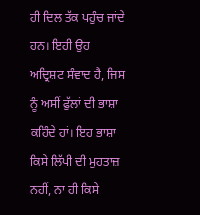ਹੀ ਦਿਲ ਤੱਕ ਪਹੁੰਚ ਜਾਂਦੇ ਹਨ। ਇਹੀ ਉਹ ਅਦ੍ਰਿਸ਼ਟ ਸੰਵਾਦ ਹੈ, ਜਿਸ ਨੂੰ ਅਸੀਂ ਫੁੱਲਾਂ ਦੀ ਭਾਸ਼ਾ ਕਹਿੰਦੇ ਹਾਂ। ਇਹ ਭਾਸ਼ਾ ਕਿਸੇ ਲਿੱਪੀ ਦੀ ਮੁਹਤਾਜ਼ ਨਹੀਂ, ਨਾ ਹੀ ਕਿਸੇ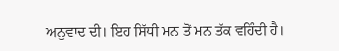ਅਨੁਵਾਦ ਦੀ। ਇਹ ਸਿੱਧੀ ਮਨ ਤੋਂ ਮਨ ਤੱਕ ਵਹਿੰਦੀ ਹੈ।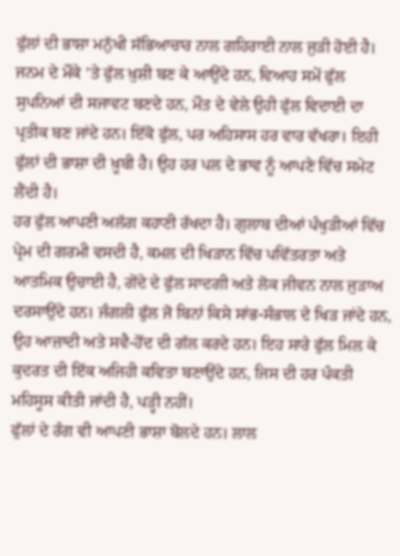ਫੁੱਲਾਂ ਦੀ ਭਾਸ਼ਾ ਮਨੁੱਖੀ ਸੱਭਿਆਚਾਰ ਨਾਲ ਗਹਿਰਾਈ ਨਾਲ ਜੁੜੀ ਹੋਈ ਹੈ। ਜਨਮ ਦੇ ਮੌਕੇ ’ਤੇ ਫੁੱਲ ਖ਼ੁਸ਼ੀ ਬਣ ਕੇ ਆਉਂਦੇ ਹਨ, ਵਿਆਹ ਸਮੇਂ ਫੁੱਲ ਸੁਪਨਿਆਂ ਦੀ ਸਜਾਵਟ ਬਣਦੇ ਹਨ, ਮੌਤ ਦੇ ਵੇਲੇ ਉਹੀ ਫੁੱਲ ਵਿਦਾਈ ਦਾ ਪ੍ਰਤੀਕ ਬਣ ਜਾਂਦੇ ਹਨ। ਇੱਕੋ ਫੁੱਲ, ਪਰ ਅਹਿਸਾਸ ਹਰ ਵਾਰ ਵੱਖਰਾ। ਇਹੀ ਫੁੱਲਾਂ ਦੀ ਭਾਸ਼ਾ ਦੀ ਖ਼ੂਬੀ ਹੈ। ਉਹ ਹਰ ਪਲ ਦੇ ਭਾਵ ਨੂੰ ਆਪਣੇ ਵਿੱਚ ਸਮੇਟ ਲੈਂਦੀ ਹੈ।
ਹਰ ਫੁੱਲ ਆਪਣੀ ਅਲੱਗ ਕਹਾਣੀ ਰੱਖਦਾ ਹੈ। ਗੁਲਾਬ ਦੀਆਂ ਪੰਖੁੜੀਆਂ ਵਿੱਚ ਪ੍ਰੇਮ ਦੀ ਗਰਮੀ ਵਸਦੀ ਹੈ, ਕਮਲ ਦੀ ਖਿੜਾਨ ਵਿੱਚ ਪਵਿੱਤਰਤਾ ਅਤੇ ਆਤਮਿਕ ਉਚਾਈ ਹੈ, ਗੇਂਦੇ ਦੇ ਫੁੱਲ ਸਾਦਗੀ ਅਤੇ ਲੋਕ ਜੀਵਨ ਨਾਲ ਜੁੜਾਅ ਦਰਸਾਉਂਦੇ ਹਨ। ਜੰਗਲੀ ਫੁੱਲ ਜੋ ਬਿਨਾਂ ਕਿਸੇ ਸਾਂਭ-ਸੰਭਾਲ ਦੇ ਖਿੜ ਜਾਂਦੇ ਹਨ, ਉਹ ਆਜ਼ਾਦੀ ਅਤੇ ਸਵੈ-ਹੋਂਦ ਦੀ ਗੱਲ ਕਰਦੇ ਹਨ। ਇਹ ਸਾਰੇ ਫੁੱਲ ਮਿਲ ਕੇ ਕੁਦਰਤ ਦੀ ਇੱਕ ਅਜਿਹੀ ਕਵਿਤਾ ਬਣਾਉਂਦੇ ਹਨ, ਜਿਸ ਦੀ ਹਰ ਪੰਕਤੀ ਮਹਿਸੂਸ ਕੀਤੀ ਜਾਂਦੀ ਹੈ, ਪੜ੍ਹੀ ਨਹੀਂ।
ਫੁੱਲਾਂ ਦੇ ਰੰਗ ਵੀ ਆਪਣੀ ਭਾਸ਼ਾ ਬੋਲਦੇ ਹਨ। ਲਾਲ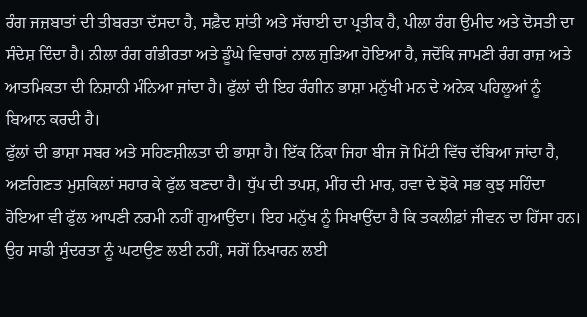ਰੰਗ ਜਜ਼ਬਾਤਾਂ ਦੀ ਤੀਬਰਤਾ ਦੱਸਦਾ ਹੈ, ਸਫ਼ੈਦ ਸ਼ਾਂਤੀ ਅਤੇ ਸੱਚਾਈ ਦਾ ਪ੍ਰਤੀਕ ਹੈ, ਪੀਲਾ ਰੰਗ ਉਮੀਦ ਅਤੇ ਦੋਸਤੀ ਦਾ ਸੰਦੇਸ਼ ਦਿੰਦਾ ਹੈ। ਨੀਲਾ ਰੰਗ ਗੰਭੀਰਤਾ ਅਤੇ ਡੂੰਘੇ ਵਿਚਾਰਾਂ ਨਾਲ ਜੁੜਿਆ ਹੋਇਆ ਹੈ, ਜਦੋਂਕਿ ਜਾਮਣੀ ਰੰਗ ਰਾਜ਼ ਅਤੇ ਆਤਮਿਕਤਾ ਦੀ ਨਿਸ਼ਾਨੀ ਮੰਨਿਆ ਜਾਂਦਾ ਹੈ। ਫੁੱਲਾਂ ਦੀ ਇਹ ਰੰਗੀਨ ਭਾਸ਼ਾ ਮਨੁੱਖੀ ਮਨ ਦੇ ਅਨੇਕ ਪਹਿਲੂਆਂ ਨੂੰ ਬਿਆਨ ਕਰਦੀ ਹੈ।
ਫੁੱਲਾਂ ਦੀ ਭਾਸ਼ਾ ਸਬਰ ਅਤੇ ਸਹਿਣਸ਼ੀਲਤਾ ਦੀ ਭਾਸ਼ਾ ਹੈ। ਇੱਕ ਨਿੱਕਾ ਜਿਹਾ ਬੀਜ ਜੋ ਮਿੱਟੀ ਵਿੱਚ ਦੱਬਿਆ ਜਾਂਦਾ ਹੈ, ਅਣਗਿਣਤ ਮੁਸ਼ਕਿਲਾਂ ਸਹਾਰ ਕੇ ਫੁੱਲ ਬਣਦਾ ਹੈ। ਧੁੱਪ ਦੀ ਤਪਸ਼, ਮੀਂਹ ਦੀ ਮਾਰ, ਹਵਾ ਦੇ ਝੋਕੇ ਸਭ ਕੁਝ ਸਹਿੰਦਾ ਹੋਇਆ ਵੀ ਫੁੱਲ ਆਪਣੀ ਨਰਮੀ ਨਹੀਂ ਗੁਆਉਂਦਾ। ਇਹ ਮਨੁੱਖ ਨੂੰ ਸਿਖਾਉਂਦਾ ਹੈ ਕਿ ਤਕਲੀਫ਼ਾਂ ਜੀਵਨ ਦਾ ਹਿੱਸਾ ਹਨ। ਉਹ ਸਾਡੀ ਸੁੰਦਰਤਾ ਨੂੰ ਘਟਾਉਣ ਲਈ ਨਹੀਂ, ਸਗੋਂ ਨਿਖਾਰਨ ਲਈ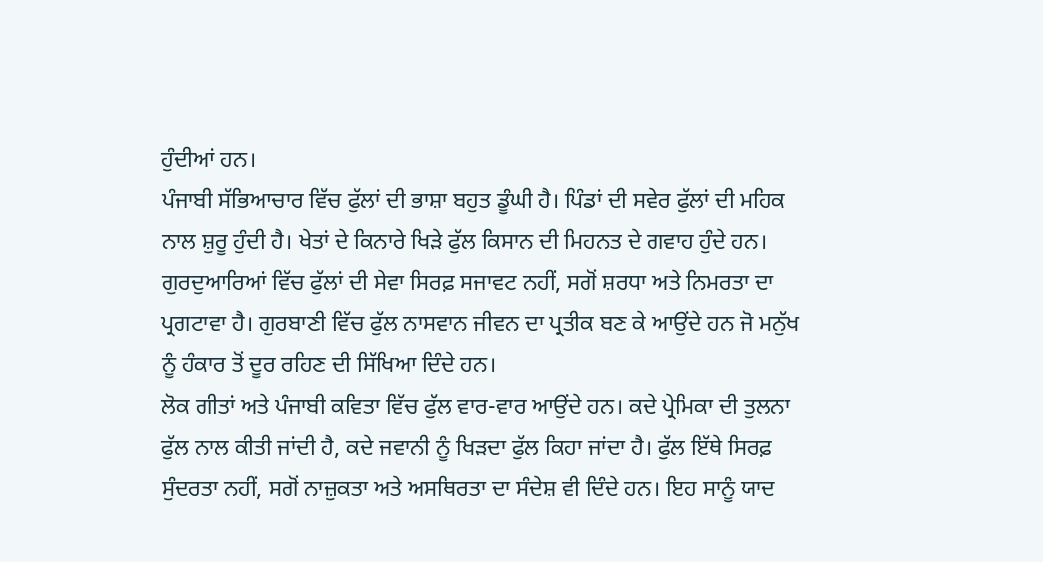ਹੁੰਦੀਆਂ ਹਨ।
ਪੰਜਾਬੀ ਸੱਭਿਆਚਾਰ ਵਿੱਚ ਫੁੱਲਾਂ ਦੀ ਭਾਸ਼ਾ ਬਹੁਤ ਡੂੰਘੀ ਹੈ। ਪਿੰਡਾਂ ਦੀ ਸਵੇਰ ਫੁੱਲਾਂ ਦੀ ਮਹਿਕ ਨਾਲ ਸ਼ੁਰੂ ਹੁੰਦੀ ਹੈ। ਖੇਤਾਂ ਦੇ ਕਿਨਾਰੇ ਖਿੜੇ ਫੁੱਲ ਕਿਸਾਨ ਦੀ ਮਿਹਨਤ ਦੇ ਗਵਾਹ ਹੁੰਦੇ ਹਨ। ਗੁਰਦੁਆਰਿਆਂ ਵਿੱਚ ਫੁੱਲਾਂ ਦੀ ਸੇਵਾ ਸਿਰਫ਼ ਸਜਾਵਟ ਨਹੀਂ, ਸਗੋਂ ਸ਼ਰਧਾ ਅਤੇ ਨਿਮਰਤਾ ਦਾ ਪ੍ਰਗਟਾਵਾ ਹੈ। ਗੁਰਬਾਣੀ ਵਿੱਚ ਫੁੱਲ ਨਾਸਵਾਨ ਜੀਵਨ ਦਾ ਪ੍ਰਤੀਕ ਬਣ ਕੇ ਆਉਂਦੇ ਹਨ ਜੋ ਮਨੁੱਖ ਨੂੰ ਹੰਕਾਰ ਤੋਂ ਦੂਰ ਰਹਿਣ ਦੀ ਸਿੱਖਿਆ ਦਿੰਦੇ ਹਨ।
ਲੋਕ ਗੀਤਾਂ ਅਤੇ ਪੰਜਾਬੀ ਕਵਿਤਾ ਵਿੱਚ ਫੁੱਲ ਵਾਰ-ਵਾਰ ਆਉਂਦੇ ਹਨ। ਕਦੇ ਪ੍ਰੇਮਿਕਾ ਦੀ ਤੁਲਨਾ ਫੁੱਲ ਨਾਲ ਕੀਤੀ ਜਾਂਦੀ ਹੈ, ਕਦੇ ਜਵਾਨੀ ਨੂੰ ਖਿੜਦਾ ਫੁੱਲ ਕਿਹਾ ਜਾਂਦਾ ਹੈ। ਫੁੱਲ ਇੱਥੇ ਸਿਰਫ਼ ਸੁੰਦਰਤਾ ਨਹੀਂ, ਸਗੋਂ ਨਾਜ਼ੁਕਤਾ ਅਤੇ ਅਸਥਿਰਤਾ ਦਾ ਸੰਦੇਸ਼ ਵੀ ਦਿੰਦੇ ਹਨ। ਇਹ ਸਾਨੂੰ ਯਾਦ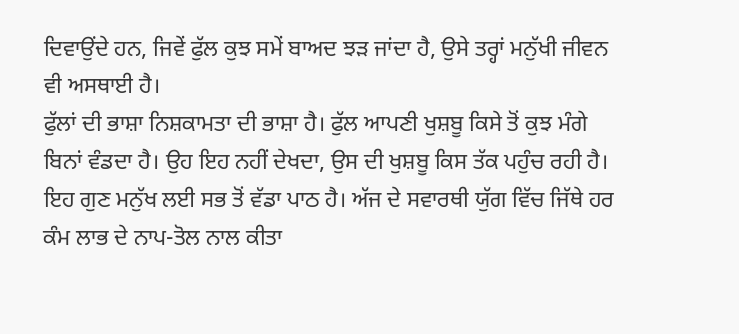ਦਿਵਾਉਂਦੇ ਹਨ, ਜਿਵੇਂ ਫੁੱਲ ਕੁਝ ਸਮੇਂ ਬਾਅਦ ਝੜ ਜਾਂਦਾ ਹੈ, ਉਸੇ ਤਰ੍ਹਾਂ ਮਨੁੱਖੀ ਜੀਵਨ ਵੀ ਅਸਥਾਈ ਹੈ।
ਫੁੱਲਾਂ ਦੀ ਭਾਸ਼ਾ ਨਿਸ਼ਕਾਮਤਾ ਦੀ ਭਾਸ਼ਾ ਹੈ। ਫੁੱਲ ਆਪਣੀ ਖੁਸ਼ਬੂ ਕਿਸੇ ਤੋਂ ਕੁਝ ਮੰਗੇ ਬਿਨਾਂ ਵੰਡਦਾ ਹੈ। ਉਹ ਇਹ ਨਹੀਂ ਦੇਖਦਾ, ਉਸ ਦੀ ਖੁਸ਼ਬੂ ਕਿਸ ਤੱਕ ਪਹੁੰਚ ਰਹੀ ਹੈ। ਇਹ ਗੁਣ ਮਨੁੱਖ ਲਈ ਸਭ ਤੋਂ ਵੱਡਾ ਪਾਠ ਹੈ। ਅੱਜ ਦੇ ਸਵਾਰਥੀ ਯੁੱਗ ਵਿੱਚ ਜਿੱਥੇ ਹਰ ਕੰਮ ਲਾਭ ਦੇ ਨਾਪ-ਤੋਲ ਨਾਲ ਕੀਤਾ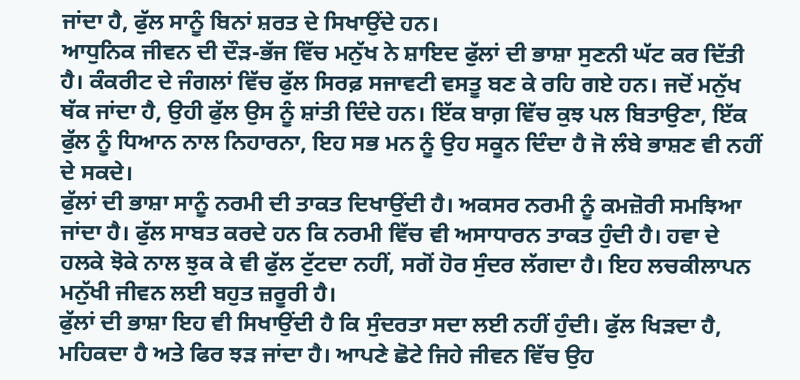ਜਾਂਦਾ ਹੈ, ਫੁੱਲ ਸਾਨੂੰ ਬਿਨਾਂ ਸ਼ਰਤ ਦੇ ਸਿਖਾਉਂਦੇ ਹਨ।
ਆਧੁਨਿਕ ਜੀਵਨ ਦੀ ਦੌੜ-ਭੱਜ ਵਿੱਚ ਮਨੁੱਖ ਨੇ ਸ਼ਾਇਦ ਫੁੱਲਾਂ ਦੀ ਭਾਸ਼ਾ ਸੁਣਨੀ ਘੱਟ ਕਰ ਦਿੱਤੀ ਹੈ। ਕੰਕਰੀਟ ਦੇ ਜੰਗਲਾਂ ਵਿੱਚ ਫੁੱਲ ਸਿਰਫ਼ ਸਜਾਵਟੀ ਵਸਤੂ ਬਣ ਕੇ ਰਹਿ ਗਏ ਹਨ। ਜਦੋਂ ਮਨੁੱਖ ਥੱਕ ਜਾਂਦਾ ਹੈ, ਉਹੀ ਫੁੱਲ ਉਸ ਨੂੰ ਸ਼ਾਂਤੀ ਦਿੰਦੇ ਹਨ। ਇੱਕ ਬਾਗ਼ ਵਿੱਚ ਕੁਝ ਪਲ ਬਿਤਾਉਣਾ, ਇੱਕ ਫੁੱਲ ਨੂੰ ਧਿਆਨ ਨਾਲ ਨਿਹਾਰਨਾ, ਇਹ ਸਭ ਮਨ ਨੂੰ ਉਹ ਸਕੂਨ ਦਿੰਦਾ ਹੈ ਜੋ ਲੰਬੇ ਭਾਸ਼ਣ ਵੀ ਨਹੀਂ ਦੇ ਸਕਦੇ।
ਫੁੱਲਾਂ ਦੀ ਭਾਸ਼ਾ ਸਾਨੂੰ ਨਰਮੀ ਦੀ ਤਾਕਤ ਦਿਖਾਉਂਦੀ ਹੈ। ਅਕਸਰ ਨਰਮੀ ਨੂੰ ਕਮਜ਼ੋਰੀ ਸਮਝਿਆ ਜਾਂਦਾ ਹੈ। ਫੁੱਲ ਸਾਬਤ ਕਰਦੇ ਹਨ ਕਿ ਨਰਮੀ ਵਿੱਚ ਵੀ ਅਸਾਧਾਰਨ ਤਾਕਤ ਹੁੰਦੀ ਹੈ। ਹਵਾ ਦੇ ਹਲਕੇ ਝੋਕੇ ਨਾਲ ਝੁਕ ਕੇ ਵੀ ਫੁੱਲ ਟੁੱਟਦਾ ਨਹੀਂ, ਸਗੋਂ ਹੋਰ ਸੁੰਦਰ ਲੱਗਦਾ ਹੈ। ਇਹ ਲਚਕੀਲਾਪਨ ਮਨੁੱਖੀ ਜੀਵਨ ਲਈ ਬਹੁਤ ਜ਼ਰੂਰੀ ਹੈ।
ਫੁੱਲਾਂ ਦੀ ਭਾਸ਼ਾ ਇਹ ਵੀ ਸਿਖਾਉਂਦੀ ਹੈ ਕਿ ਸੁੰਦਰਤਾ ਸਦਾ ਲਈ ਨਹੀਂ ਹੁੰਦੀ। ਫੁੱਲ ਖਿੜਦਾ ਹੈ, ਮਹਿਕਦਾ ਹੈ ਅਤੇ ਫਿਰ ਝੜ ਜਾਂਦਾ ਹੈ। ਆਪਣੇ ਛੋਟੇ ਜਿਹੇ ਜੀਵਨ ਵਿੱਚ ਉਹ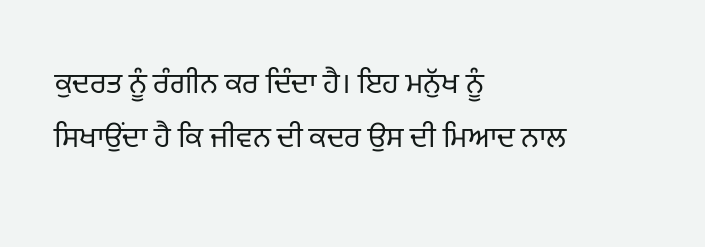ਕੁਦਰਤ ਨੂੰ ਰੰਗੀਨ ਕਰ ਦਿੰਦਾ ਹੈ। ਇਹ ਮਨੁੱਖ ਨੂੰ ਸਿਖਾਉਂਦਾ ਹੈ ਕਿ ਜੀਵਨ ਦੀ ਕਦਰ ਉਸ ਦੀ ਮਿਆਦ ਨਾਲ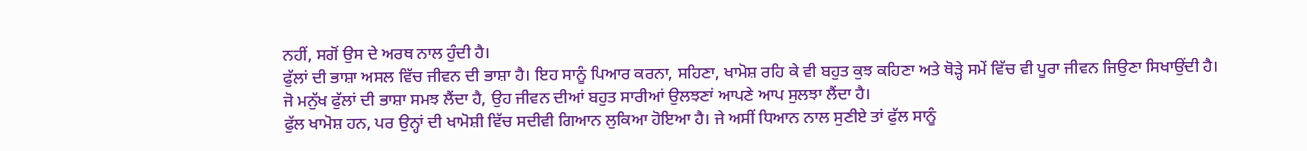ਨਹੀਂ, ਸਗੋਂ ਉਸ ਦੇ ਅਰਥ ਨਾਲ ਹੁੰਦੀ ਹੈ।
ਫੁੱਲਾਂ ਦੀ ਭਾਸ਼ਾ ਅਸਲ ਵਿੱਚ ਜੀਵਨ ਦੀ ਭਾਸ਼ਾ ਹੈ। ਇਹ ਸਾਨੂੰ ਪਿਆਰ ਕਰਨਾ, ਸਹਿਣਾ, ਖਾਮੋਸ਼ ਰਹਿ ਕੇ ਵੀ ਬਹੁਤ ਕੁਝ ਕਹਿਣਾ ਅਤੇ ਥੋੜ੍ਹੇ ਸਮੇਂ ਵਿੱਚ ਵੀ ਪੂਰਾ ਜੀਵਨ ਜਿਉਣਾ ਸਿਖਾਉਂਦੀ ਹੈ। ਜੋ ਮਨੁੱਖ ਫੁੱਲਾਂ ਦੀ ਭਾਸ਼ਾ ਸਮਝ ਲੈਂਦਾ ਹੈ, ਉਹ ਜੀਵਨ ਦੀਆਂ ਬਹੁਤ ਸਾਰੀਆਂ ਉਲਝਣਾਂ ਆਪਣੇ ਆਪ ਸੁਲਝਾ ਲੈਂਦਾ ਹੈ।
ਫੁੱਲ ਖਾਮੋਸ਼ ਹਨ, ਪਰ ਉਨ੍ਹਾਂ ਦੀ ਖਾਮੋਸ਼ੀ ਵਿੱਚ ਸਦੀਵੀ ਗਿਆਨ ਲੁਕਿਆ ਹੋਇਆ ਹੈ। ਜੇ ਅਸੀਂ ਧਿਆਨ ਨਾਲ ਸੁਣੀਏ ਤਾਂ ਫੁੱਲ ਸਾਨੂੰ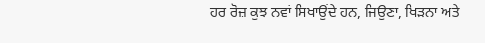ਹਰ ਰੋਜ਼ ਕੁਝ ਨਵਾਂ ਸਿਖਾਉਂਦੇ ਹਨ, ਜਿਉਣਾ, ਖਿੜਨਾ ਅਤੇ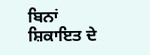ਬਿਨਾਂ ਸ਼ਿਕਾਇਤ ਦੇ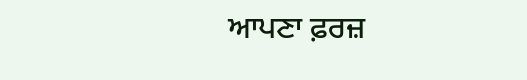ਆਪਣਾ ਫ਼ਰਜ਼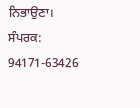ਨਿਭਾਉਣਾ।
ਸੰਪਰਕ: 94171-63426